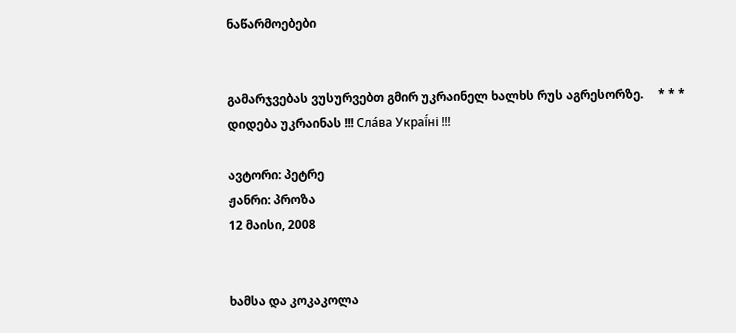ნაწარმოებები


გამარჯვებას ვუსურვებთ გმირ უკრაინელ ხალხს რუს აგრესორზე.     * * *     დიდება უკრაინას !!! Сла́ва Украї́ні !!!

ავტორი: პეტრე
ჟანრი: პროზა
12 მაისი, 2008


ხამსა და კოკაკოლა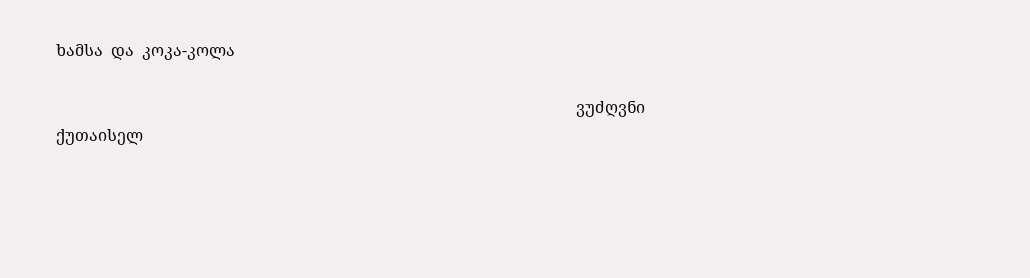ხამსა  და  კოკა-კოლა

                                                                                                                                  ვუძღვნი ქუთაისელ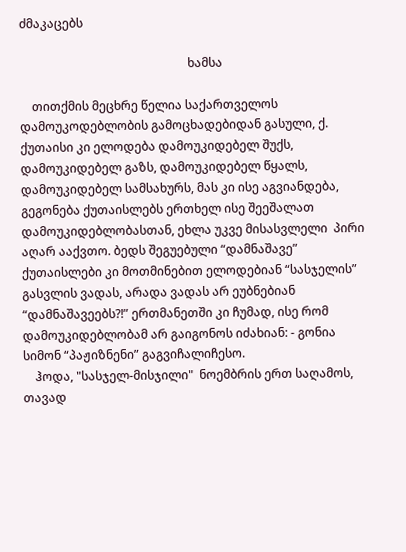ძმაკაცებს

                                                        ხამსა

    თითქმის მეცხრე წელია საქართველოს დამოუკოდებლობის გამოცხადებიდან გასული, ქ. ქუთაისი კი ელოდება დამოუკიდებელ შუქს, დამოუკიდებელ გაზს, დამოუკიდებელ წყალს, დამოუკიდებელ სამსახურს, მას კი ისე აგვიანდება, გეგონება ქუთაისლებს ერთხელ ისე შეეშალათ დამოუკიდებლობასთან, ეხლა უკვე მისასვლელი  პირი აღარ ააქვთო. ბედს შეგუებული “დამნაშავე” ქუთაისლები კი მოთმინებით ელოდებიან “სასჯელის” გასვლის ვადას, არადა ვადას არ ეუბნებიან “დამნაშავეებს?!” ერთმანეთში კი ჩუმად, ისე რომ დამოუკიდებლობამ არ გაიგონოს იძახიან: - გონია სიმონ “პაჟიზნენი” გაგვიჩალიჩესო.
    ჰოდა, "სასჯელ-მისჯილი"  ნოემბრის ერთ საღამოს, თავად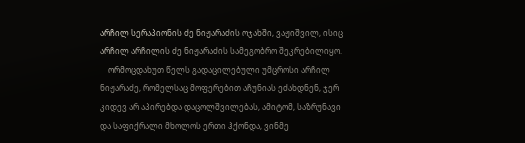არჩილ სერაპიონის ძე ნიჟარაძის ოჯახში, ვაჟიშვილ, ისიც არჩილ არჩილის ძე ნიჟარაძის სამეგობრო შეკრებილიყო.
    ორმოცდახუთ წელს გადაცილებული უმცროსი არჩილ ნიჟარაძე, რომელსაც მოფერებით აჩუნიას ეძახდნენ, ჯერ კიდევ არ აპირებდა დაცოლშვილებას, ამიტომ, საზრუნავი და საფიქრალი მხოლოს ერთი ჰქონდა, ვინმე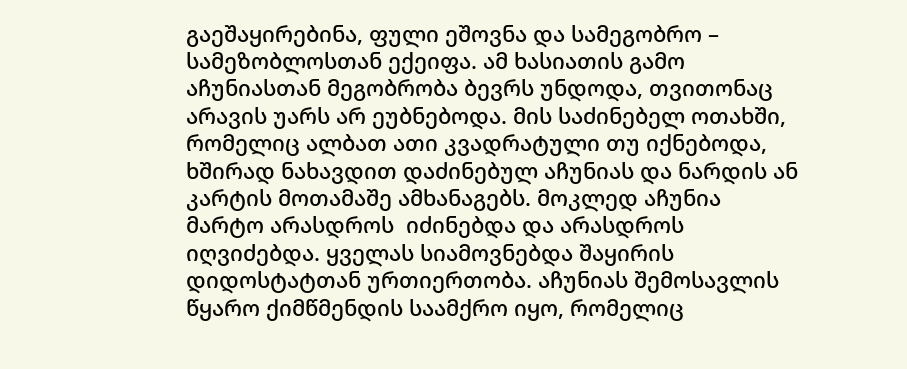გაეშაყირებინა, ფული ეშოვნა და სამეგობრო – სამეზობლოსთან ექეიფა. ამ ხასიათის გამო აჩუნიასთან მეგობრობა ბევრს უნდოდა, თვითონაც არავის უარს არ ეუბნებოდა. მის საძინებელ ოთახში, რომელიც ალბათ ათი კვადრატული თუ იქნებოდა, ხშირად ნახავდით დაძინებულ აჩუნიას და ნარდის ან კარტის მოთამაშე ამხანაგებს. მოკლედ აჩუნია მარტო არასდროს  იძინებდა და არასდროს  იღვიძებდა. ყველას სიამოვნებდა შაყირის დიდოსტატთან ურთიერთობა. აჩუნიას შემოსავლის წყარო ქიმწმენდის საამქრო იყო, რომელიც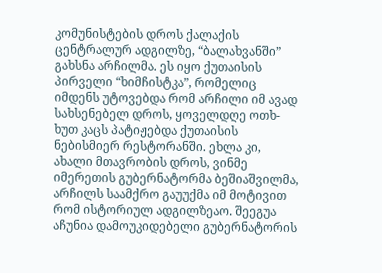კომუნისტების დროს ქალაქის ცენტრალურ ადგილზე, “ბალახვანში” გახსნა არჩილმა. ეს იყო ქუთაისის პირველი “ხიმჩისტკა”, რომელიც იმდენს უტოვებდა რომ არჩილი იმ ავად სახსენებელ დროს, ყოველდღე ოთხ-ხუთ კაცს პატიჟებდა ქუთაისის ნებისმიერ რესტორანში. ეხლა კი, ახალი მთავრობის დროს, ვინმე იმერეთის გუბერნატორმა ბეშიაშვილმა, არჩილს საამქრო გაუუქმა იმ მოტივით რომ ისტორიულ ადგილზეაო. შეეგუა აჩუნია დამოუკიდებელი გუბერნატორის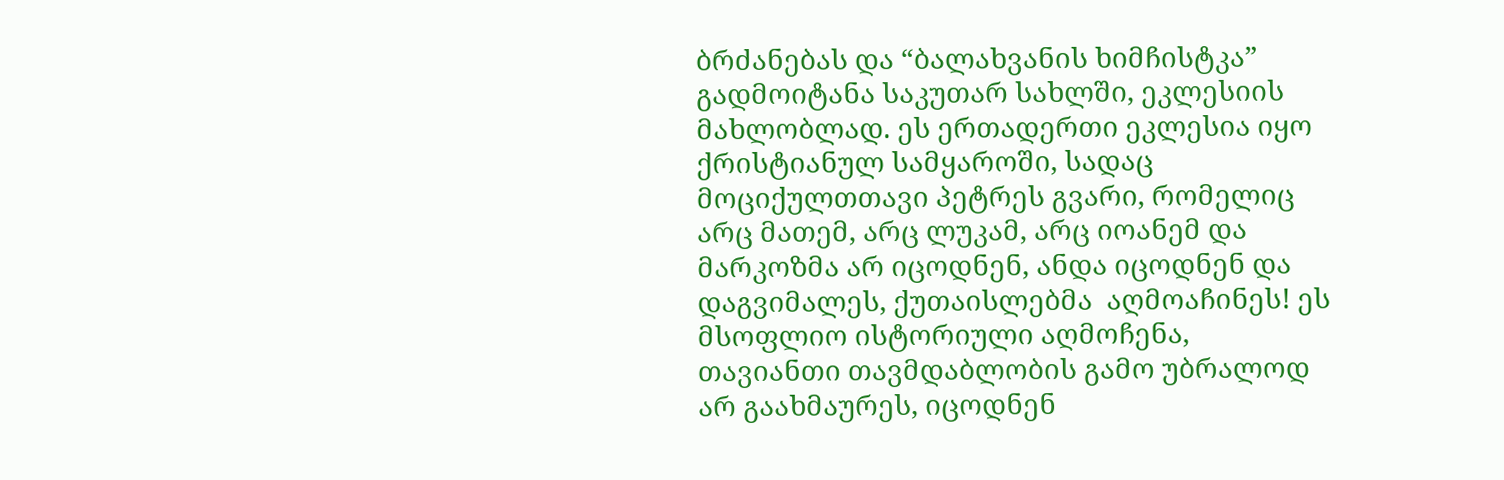ბრძანებას და “ბალახვანის ხიმჩისტკა” გადმოიტანა საკუთარ სახლში, ეკლესიის მახლობლად. ეს ერთადერთი ეკლესია იყო ქრისტიანულ სამყაროში, სადაც მოციქულთთავი პეტრეს გვარი, რომელიც არც მათემ, არც ლუკამ, არც იოანემ და მარკოზმა არ იცოდნენ, ანდა იცოდნენ და დაგვიმალეს, ქუთაისლებმა  აღმოაჩინეს! ეს მსოფლიო ისტორიული აღმოჩენა, თავიანთი თავმდაბლობის გამო უბრალოდ არ გაახმაურეს, იცოდნენ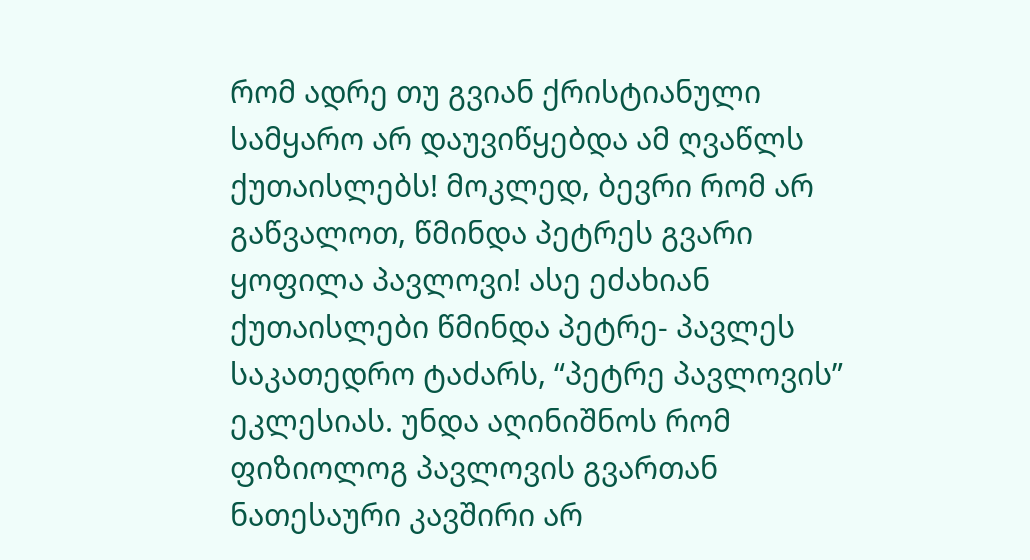რომ ადრე თუ გვიან ქრისტიანული სამყარო არ დაუვიწყებდა ამ ღვაწლს ქუთაისლებს! მოკლედ, ბევრი რომ არ გაწვალოთ, წმინდა პეტრეს გვარი ყოფილა პავლოვი! ასე ეძახიან ქუთაისლები წმინდა პეტრე- პავლეს საკათედრო ტაძარს, “პეტრე პავლოვის” ეკლესიას. უნდა აღინიშნოს რომ ფიზიოლოგ პავლოვის გვართან ნათესაური კავშირი არ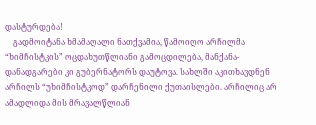დასტურდება!
    გადმოიტანა ხმამაღალი ნათქვამია, წამოიღო არჩილმა “ხიმჩისტკის” ოცდახუთწლიანი გამოცდილება, მანქანა- დანადგარები კი გუბერნატორს დაუტოვა. სახლში აკითხავდნენ არჩილს “უხიმჩისტკოდ” დარჩენილი ქუთაისლები. არჩილიც არ ამადლიდა მის მრავალწლიან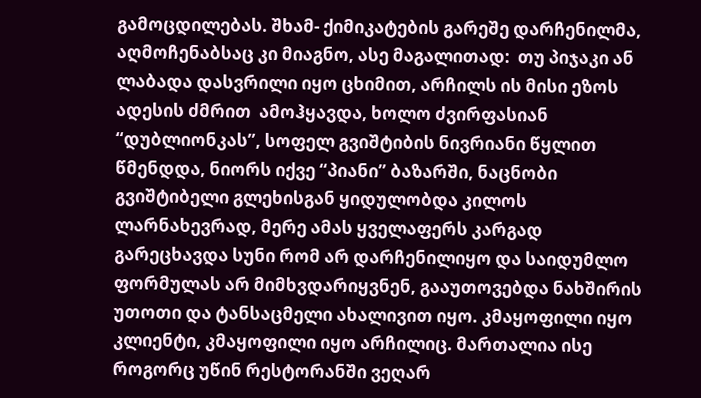გამოცდილებას. შხამ- ქიმიკატების გარეშე დარჩენილმა, აღმოჩენაბსაც კი მიაგნო, ასე მაგალითად:  თუ პიჯაკი ან ლაბადა დასვრილი იყო ცხიმით, არჩილს ის მისი ეზოს ადესის ძმრით  ამოჰყავდა, ხოლო ძვირფასიან “დუბლიონკას”, სოფელ გვიშტიბის ნივრიანი წყლით წმენდდა, ნიორს იქვე “პიანი” ბაზარში, ნაცნობი გვიშტიბელი გლეხისგან ყიდულობდა კილოს ლარნახევრად, მერე ამას ყველაფერს კარგად გარეცხავდა სუნი რომ არ დარჩენილიყო და საიდუმლო ფორმულას არ მიმხვდარიყვნენ, გააუთოვებდა ნახშირის უთოთი და ტანსაცმელი ახალივით იყო. კმაყოფილი იყო კლიენტი, კმაყოფილი იყო არჩილიც. მართალია ისე როგორც უწინ რესტორანში ვეღარ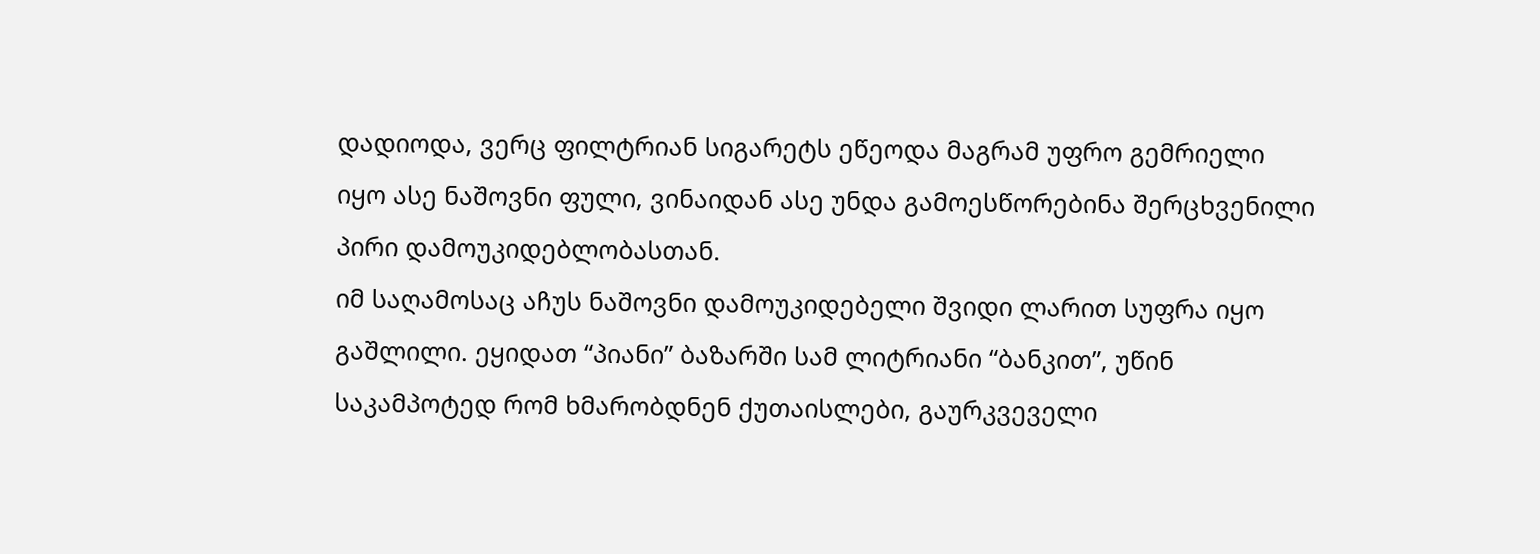დადიოდა, ვერც ფილტრიან სიგარეტს ეწეოდა მაგრამ უფრო გემრიელი იყო ასე ნაშოვნი ფული, ვინაიდან ასე უნდა გამოესწორებინა შერცხვენილი პირი დამოუკიდებლობასთან.
იმ საღამოსაც აჩუს ნაშოვნი დამოუკიდებელი შვიდი ლარით სუფრა იყო გაშლილი. ეყიდათ “პიანი” ბაზარში სამ ლიტრიანი “ბანკით”, უწინ საკამპოტედ რომ ხმარობდნენ ქუთაისლები, გაურკვეველი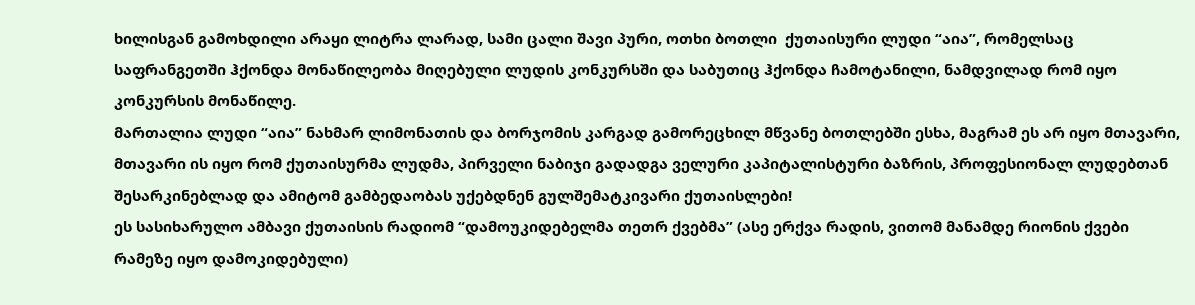ხილისგან გამოხდილი არაყი ლიტრა ლარად, სამი ცალი შავი პური, ოთხი ბოთლი  ქუთაისური ლუდი “აია”, რომელსაც საფრანგეთში ჰქონდა მონაწილეობა მიღებული ლუდის კონკურსში და საბუთიც ჰქონდა ჩამოტანილი, ნამდვილად რომ იყო კონკურსის მონაწილე.
მართალია ლუდი “აია” ნახმარ ლიმონათის და ბორჯომის კარგად გამორეცხილ მწვანე ბოთლებში ესხა, მაგრამ ეს არ იყო მთავარი, მთავარი ის იყო რომ ქუთაისურმა ლუდმა, პირველი ნაბიჯი გადადგა ველური კაპიტალისტური ბაზრის, პროფესიონალ ლუდებთან შესარკინებლად და ამიტომ გამბედაობას უქებდნენ გულშემატკივარი ქუთაისლები!
ეს სასიხარულო ამბავი ქუთაისის რადიომ “დამოუკიდებელმა თეთრ ქვებმა” (ასე ერქვა რადის, ვითომ მანამდე რიონის ქვები რამეზე იყო დამოკიდებული)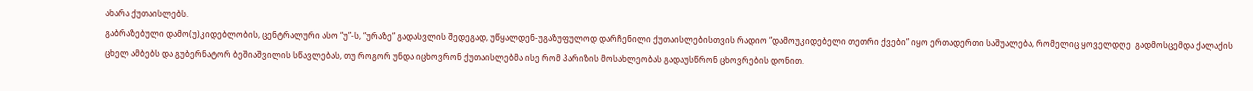ახარა ქუთაისლებს.
გაბრაზებული დამო(უ)კიდებლობის, ცენტრალური ასო “უ”-ს, “ურაზე” გადასვლის შედეგად, უწყალდენ-უგაზუფულოდ დარჩენილი ქუთაისლებისთვის რადიო “დამოუკიდებელი თეთრი ქვები” იყო ერთადერთი საშუალება, რომელიც ყოველდღე  გადმოსცემდა ქალაქის ცხელ ამბებს და გუბერნატორ ბეშიაშვილის სწავლებას, თუ როგორ უნდა იცხოვრონ ქუთაისლებმა ისე რომ პარიზის მოსახლეობას გადაუსწრონ ცხოვრების დონით.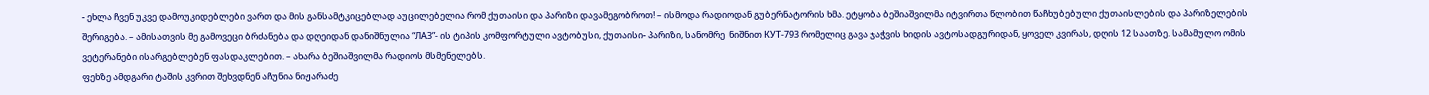- ეხლა ჩვენ უკვე დამოუკიდებლები ვართ და მის განსამტკიცებლად აუცილებელია რომ ქუთაისი და პარიზი დავამეგობროთ! – ისმოდა რადიოდან გუბერნატორის ხმა. ეტყობა ბეშიაშვილმა იტვირთა წლობით წაჩხუბებული ქუთაისლების და პარიზელების შერიგება. – ამისათვის მე გამოვეცი ბრძანება და დღეიდან დანიშნულია “ЛАЗ”- ის ტიპის კომფორტული ავტობუსი, ქუთაისი- პარიზი, სანომრე  ნიშნით КУТ-793 რომელიც გავა ჯაჭვის ხიდის ავტოსადგურიდან, ყოველ კვირას, დღის 12 საათზე. სამამულო ომის ვეტერანები ისარგებლებენ ფასდაკლებით. – ახარა ბეშიაშვილმა რადიოს მსმენელებს.
ფეხზე ამდგარი ტაშის კვრით შეხვდნენ აჩუნია ნიჟარაძე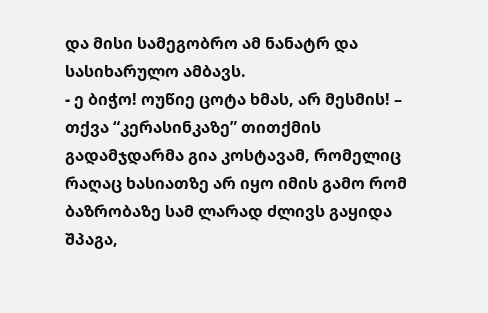და მისი სამეგობრო ამ ნანატრ და სასიხარულო ამბავს.
- ე ბიჭო! ოუწიე ცოტა ხმას, არ მესმის! – თქვა “კერასინკაზე” თითქმის გადამჯდარმა გია კოსტავამ, რომელიც რაღაც ხასიათზე არ იყო იმის გამო რომ ბაზრობაზე სამ ლარად ძლივს გაყიდა შპაგა,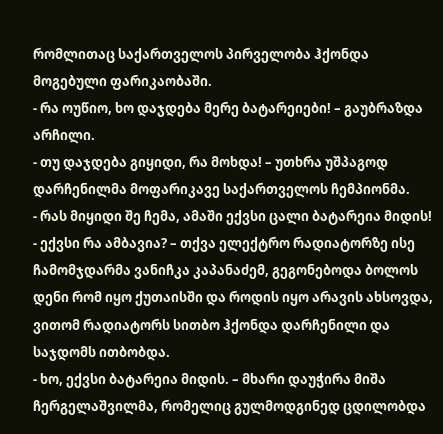რომლითაც საქართველოს პირველობა ჰქონდა მოგებული ფარიკაობაში.
- რა ოუწიო, ხო დაჯდება მერე ბატარეიები! – გაუბრაზდა არჩილი.
- თუ დაჯდება გიყიდი, რა მოხდა! – უთხრა უშპაგოდ დარჩენილმა მოფარიკავე საქართველოს ჩემპიონმა.
- რას მიყიდი შე ჩემა, ამაში ექვსი ცალი ბატარეია მიდის!
- ექვსი რა ამბავია? – თქვა ელექტრო რადიატორზე ისე ჩამომჯდარმა ვანიჩკა კაპანაძემ, გეგონებოდა ბოლოს დენი რომ იყო ქუთაისში და როდის იყო არავის ახსოვდა, ვითომ რადიატორს სითბო ჰქონდა დარჩენილი და საჯდომს ითბობდა.
- ხო, ექვსი ბატარეია მიდის. – მხარი დაუჭირა მიშა ჩერგელაშვილმა, რომელიც გულმოდგინედ ცდილობდა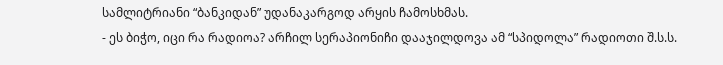სამლიტრიანი “ბანკიდან” უდანაკარგოდ არყის ჩამოსხმას.
- ეს ბიჭო, იცი რა რადიოა? არჩილ სერაპიონიჩი დააჯილდოვა ამ “სპიდოლა” რადიოთი შ.ს.ს.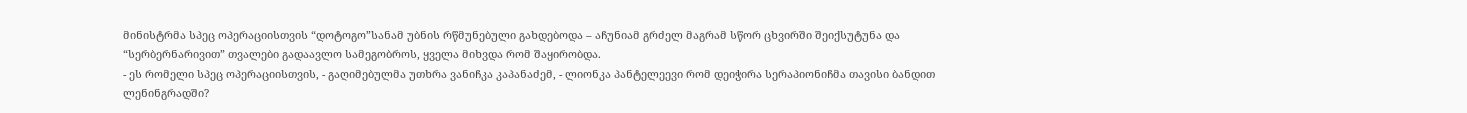მინისტრმა სპეც ოპერაციისთვის “დოტოგო”სანამ უბნის რწმუნებული გახდებოდა – აჩუნიამ გრძელ მაგრამ სწორ ცხვირში შეიქსუტუნა და “სერბერნარივით” თვალები გადაავლო სამეგობროს, ყველა მიხვდა რომ შაყირობდა.
- ეს რომელი სპეც ოპერაციისთვის, - გაღიმებულმა უთხრა ვანიჩკა კაპანაძემ, - ლიონკა პანტელეევი რომ დეიჭირა სერაპიონიჩმა თავისი ბანდით ლენინგრადში?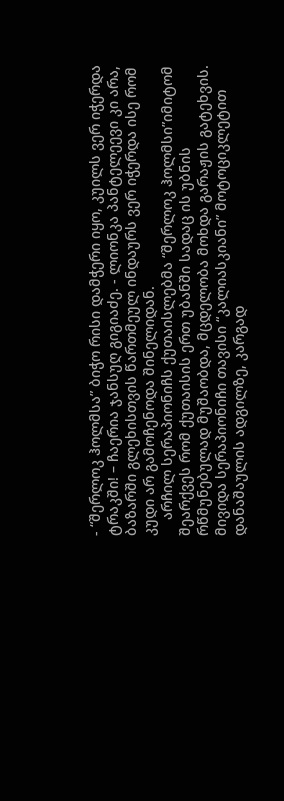- “შერლოკ ჰოლმსა” ბიჭო რისი დამჭერი იყო, კუილს ვერ იჭერდა ტრაკში! – ჩაერია ჯანსუღ გიგიაძე. - ლიონკა პანტელეევი კი არა, ბაზარში გლეხისთვის წართმეულ ინდაურს ვერ იჭერდა ისე რომ კუდი არ გამოჩენოდა შინელიდან.
    არჩილ სერაპიონიჩს ქუთაისლებმა “შერლოკ ჰოლმსი”იმიტომ შეარქვეს რომ ქუთაისის ერთ უბანში სადაც ის უბნის რწმუნებულად მუშაობდა, მცდელობა მოხდა გარაჟის გატეხვის. მივიდა სერაპიონიჩი თავისი “კალიასკიანი” მოტოციკლეტით დანაშაულის ადგილზე, კარგად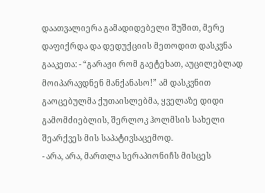დაათვალიერა გამადიდებელი შუშით, მერე დაფიქრდა და დედუქციის მეთოდით დასკვნა გააკეთა: - “გარაჟი რომ გაეტეხათ, აუცილებლად მოიპარავდნენ მანქანასო!” ამ დასკვნით გაოცებულმა ქუთაისლებმა, ყველაზე დიდი გამომძიებლის, შერლოკ ჰოლმსის სახელი შეარქვეს მის საპატივსაცემოდ.
- არა, არა, მართლა სერაპიონიჩს მისცეს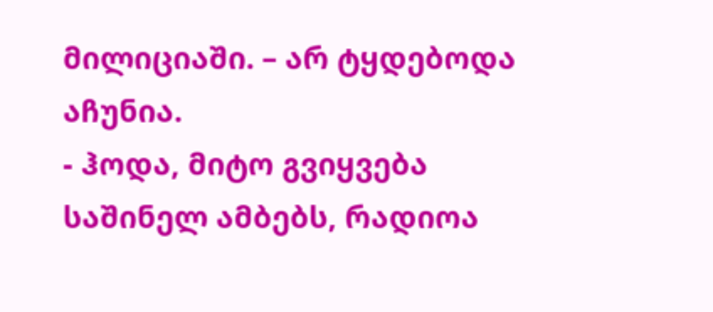მილიციაში. – არ ტყდებოდა აჩუნია.
- ჰოდა, მიტო გვიყვება საშინელ ამბებს, რადიოა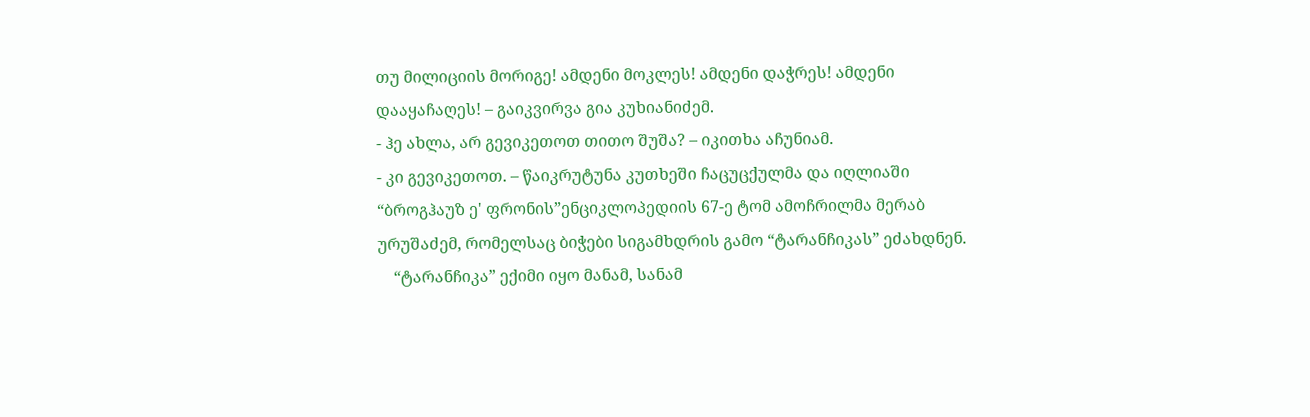თუ მილიციის მორიგე! ამდენი მოკლეს! ამდენი დაჭრეს! ამდენი დააყაჩაღეს! – გაიკვირვა გია კუხიანიძემ.
- ჰე ახლა, არ გევიკეთოთ თითო შუშა? – იკითხა აჩუნიამ.
- კი გევიკეთოთ. – წაიკრუტუნა კუთხეში ჩაცუცქულმა და იღლიაში “ბროგჰაუზ ე' ფრონის”ენციკლოპედიის 67-ე ტომ ამოჩრილმა მერაბ ურუშაძემ, რომელსაც ბიჭები სიგამხდრის გამო “ტარანჩიკას” ეძახდნენ.
    “ტარანჩიკა” ექიმი იყო მანამ, სანამ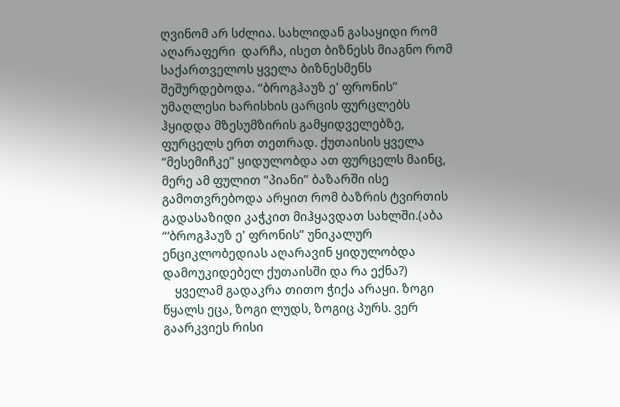ღვინომ არ სძლია. სახლიდან გასაყიდი რომ აღარაფერი  დარჩა, ისეთ ბიზნესს მიაგნო რომ საქართველოს ყველა ბიზნესმენს შეშურდებოდა. “ბროგჰაუზ ე' ფრონის” უმაღლესი ხარისხის ცარცის ფურცლებს ჰყიდდა მზესუმზირის გამყიდველებზე, ფურცელს ერთ თეთრად. ქუთაისის ყველა “მესემიჩკე” ყიდულობდა ათ ფურცელს მაინც, მერე ამ ფულით “პიანი” ბაზარში ისე გამოთვრებოდა არყით რომ ბაზრის ტვირთის გადასაზიდი კაჭკით მიჰყავდათ სახლში.(აბა “‘ბროგჰაუზ ე' ფრონის” უნიკალურ ენციკლობედიას აღარავინ ყიდულობდა დამოუკიდებელ ქუთაისში და რა ექნა?)
    ყველამ გადაკრა თითო ჭიქა არაყი. ზოგი წყალს ეცა, ზოგი ლუდს, ზოგიც პურს. ვერ გაარკვიეს რისი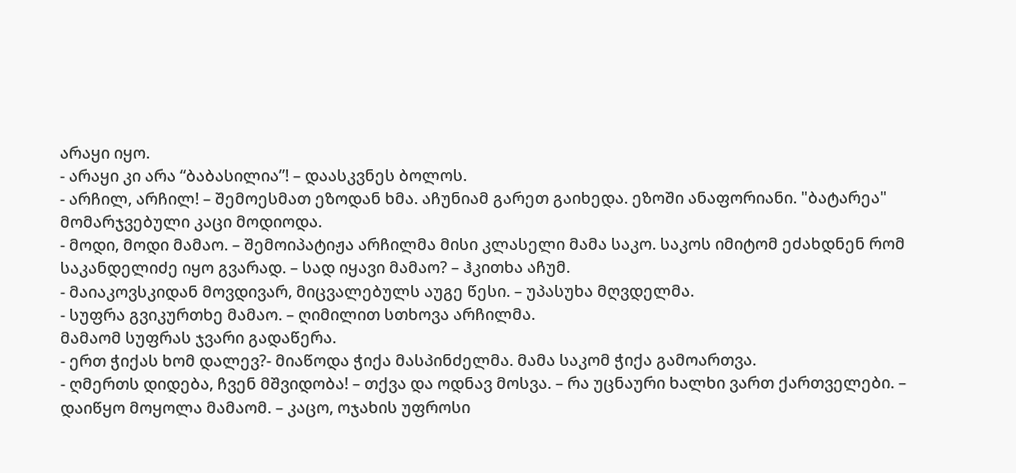არაყი იყო.
- არაყი კი არა “ბაბასილია”! – დაასკვნეს ბოლოს.
- არჩილ, არჩილ! – შემოესმათ ეზოდან ხმა. აჩუნიამ გარეთ გაიხედა. ეზოში ანაფორიანი. "ბატარეა" მომარჯვებული კაცი მოდიოდა.
- მოდი, მოდი მამაო. – შემოიპატიჟა არჩილმა მისი კლასელი მამა საკო. საკოს იმიტომ ეძახდნენ რომ საკანდელიძე იყო გვარად. – სად იყავი მამაო? – ჰკითხა აჩუმ.
- მაიაკოვსკიდან მოვდივარ, მიცვალებულს აუგე წესი. – უპასუხა მღვდელმა.
- სუფრა გვიკურთხე მამაო. – ღიმილით სთხოვა არჩილმა.
მამაომ სუფრას ჯვარი გადაწერა.
- ერთ ჭიქას ხომ დალევ?- მიაწოდა ჭიქა მასპინძელმა. მამა საკომ ჭიქა გამოართვა.
- ღმერთს დიდება, ჩვენ მშვიდობა! – თქვა და ოდნავ მოსვა. – რა უცნაური ხალხი ვართ ქართველები. – დაიწყო მოყოლა მამაომ. – კაცო, ოჯახის უფროსი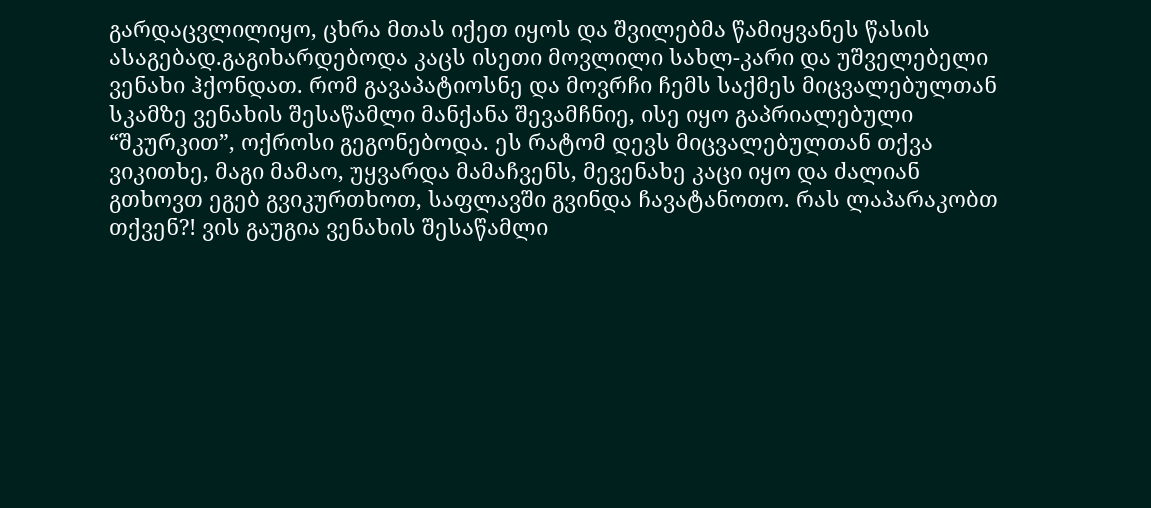გარდაცვლილიყო, ცხრა მთას იქეთ იყოს და შვილებმა წამიყვანეს წასის ასაგებად.გაგიხარდებოდა კაცს ისეთი მოვლილი სახლ-კარი და უშველებელი ვენახი ჰქონდათ. რომ გავაპატიოსნე და მოვრჩი ჩემს საქმეს მიცვალებულთან სკამზე ვენახის შესაწამლი მანქანა შევამჩნიე, ისე იყო გაპრიალებული “შკურკით”, ოქროსი გეგონებოდა. ეს რატომ დევს მიცვალებულთან თქვა ვიკითხე, მაგი მამაო, უყვარდა მამაჩვენს, მევენახე კაცი იყო და ძალიან გთხოვთ ეგებ გვიკურთხოთ, საფლავში გვინდა ჩავატანოთო. რას ლაპარაკობთ თქვენ?! ვის გაუგია ვენახის შესაწამლი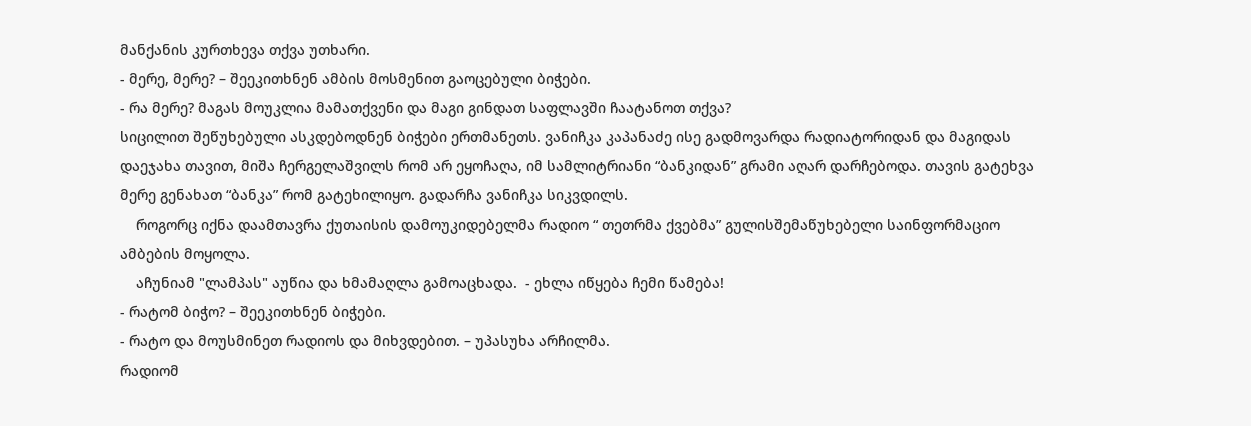მანქანის კურთხევა თქვა უთხარი.
- მერე, მერე? – შეეკითხნენ ამბის მოსმენით გაოცებული ბიჭები.
- რა მერე? მაგას მოუკლია მამათქვენი და მაგი გინდათ საფლავში ჩაატანოთ თქვა?
სიცილით შეწუხებული ასკდებოდნენ ბიჭები ერთმანეთს. ვანიჩკა კაპანაძე ისე გადმოვარდა რადიატორიდან და მაგიდას დაეჯახა თავით, მიშა ჩერგელაშვილს რომ არ ეყოჩაღა, იმ სამლიტრიანი “ბანკიდან” გრამი აღარ დარჩებოდა. თავის გატეხვა მერე გენახათ “ბანკა” რომ გატეხილიყო. გადარჩა ვანიჩკა სიკვდილს.
    როგორც იქნა დაამთავრა ქუთაისის დამოუკიდებელმა რადიო “ თეთრმა ქვებმა” გულისშემაწუხებელი საინფორმაციო ამბების მოყოლა.
    აჩუნიამ "ლამპას" აუწია და ხმამაღლა გამოაცხადა.  - ეხლა იწყება ჩემი წამება!
- რატომ ბიჭო? – შეეკითხნენ ბიჭები.
- რატო და მოუსმინეთ რადიოს და მიხვდებით. – უპასუხა არჩილმა.
რადიომ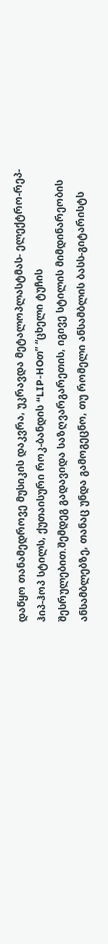დაწყო თანამედროვე მუსიკის დაკვრა, უკრავდა მეტალოპლასტმას- ელექტრო-რეპ-ჰიპ-ჰოპ სტილს, ქუთაისური როკ-ბანდის “LIP-HOთ” “ცხელი ტუჩის შესრულებით.შემდეგ გადავიდა საზღვარგარეთის, იგივე სტილის მიმდინარეობის  ანსამბლებზე, თანაც უნდა გამოგეცნო, თუ რომელი ანსამბლის ბასს-გიტარისტს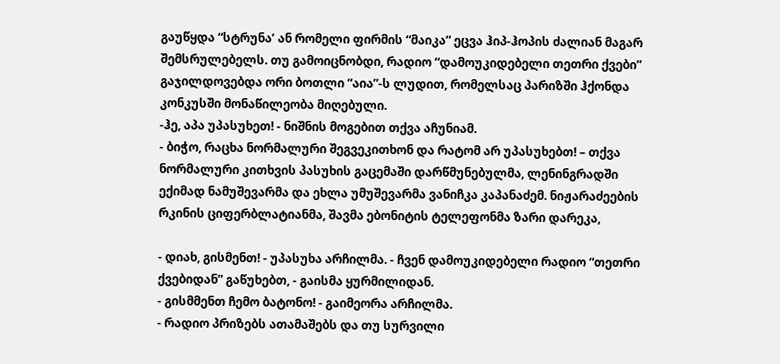გაუწყდა “სტრუნა’ ან რომელი ფირმის “მაიკა” ეცვა ჰიპ-ჰოპის ძალიან მაგარ შემსრულებელს. თუ გამოიცნობდი, რადიო “დამოუკიდებელი თეთრი ქვები” გაჯილდოვებდა ორი ბოთლი “აია”-ს ლუდით, რომელსაც პარიზში ჰქონდა კონკუსში მონაწილეობა მიღებული.
-ჰე, აპა უპასუხეთ! - ნიშნის მოგებით თქვა აჩუნიამ.
- ბიჭო, რაცხა ნორმალური შეგვეკითხონ და რატომ არ უპასუხებთ! – თქვა
ნორმალური კითხვის პასუხის გაცემაში დარწმუნებულმა, ლენინგრადში
ექიმად ნამუშევარმა და ეხლა უმუშევარმა ვანიჩკა კაპანაძემ. ნიჟარაძეების  რკინის ციფერბლატიანმა, შავმა ებონიტის ტელეფონმა ზარი დარეკა,

- დიახ, გისმენთ! - უპასუხა არჩილმა. - ჩვენ დამოუკიდებელი რადიო “თეთრი ქვებიდან” გაწუხებთ, - გაისმა ყურმილიდან.
- გისმმენთ ჩემო ბატონო! - გაიმეორა არჩილმა.
- რადიო პრიზებს ათამაშებს და თუ სურვილი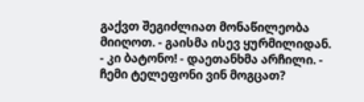გაქვთ შეგიძლიათ მონაწილეობა
მიიღოთ. - გაისმა ისევ ყურმილიდან.
- კი ბატონო! - დაეთანხმა არჩილი. - ჩემი ტელეფონი ვინ მოგცათ?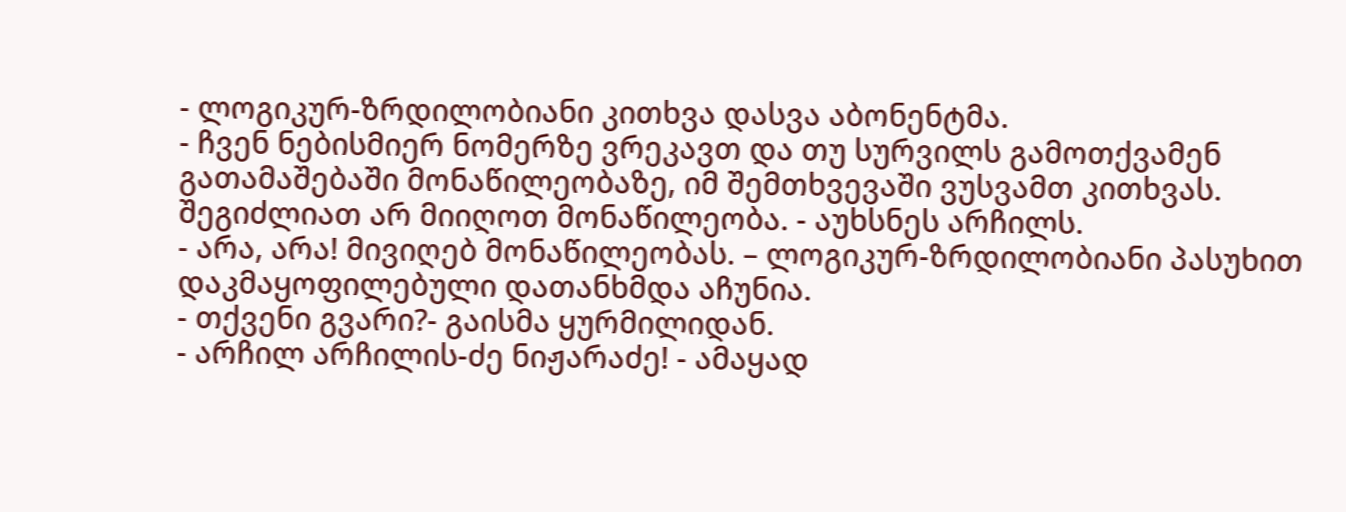- ლოგიკურ-ზრდილობიანი კითხვა დასვა აბონენტმა.
- ჩვენ ნებისმიერ ნომერზე ვრეკავთ და თუ სურვილს გამოთქვამენ გათამაშებაში მონაწილეობაზე, იმ შემთხვევაში ვუსვამთ კითხვას. შეგიძლიათ არ მიიღოთ მონაწილეობა. - აუხსნეს არჩილს.
- არა, არა! მივიღებ მონაწილეობას. – ლოგიკურ-ზრდილობიანი პასუხით დაკმაყოფილებული დათანხმდა აჩუნია.
- თქვენი გვარი?- გაისმა ყურმილიდან.
- არჩილ არჩილის-ძე ნიჟარაძე! - ამაყად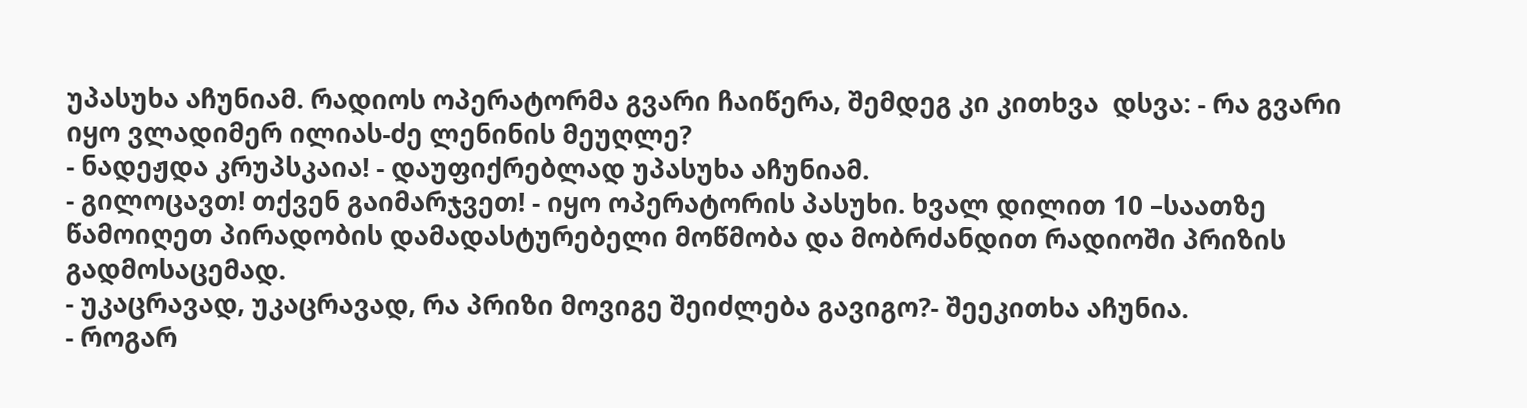უპასუხა აჩუნიამ. რადიოს ოპერატორმა გვარი ჩაიწერა, შემდეგ კი კითხვა  დსვა: - რა გვარი იყო ვლადიმერ ილიას-ძე ლენინის მეუღლე?
- ნადეჟდა კრუპსკაია! - დაუფიქრებლად უპასუხა აჩუნიამ.
- გილოცავთ! თქვენ გაიმარჯვეთ! - იყო ოპერატორის პასუხი. ხვალ დილით 10 –საათზე წამოიღეთ პირადობის დამადასტურებელი მოწმობა და მობრძანდით რადიოში პრიზის გადმოსაცემად.
- უკაცრავად, უკაცრავად, რა პრიზი მოვიგე შეიძლება გავიგო?- შეეკითხა აჩუნია.
- როგარ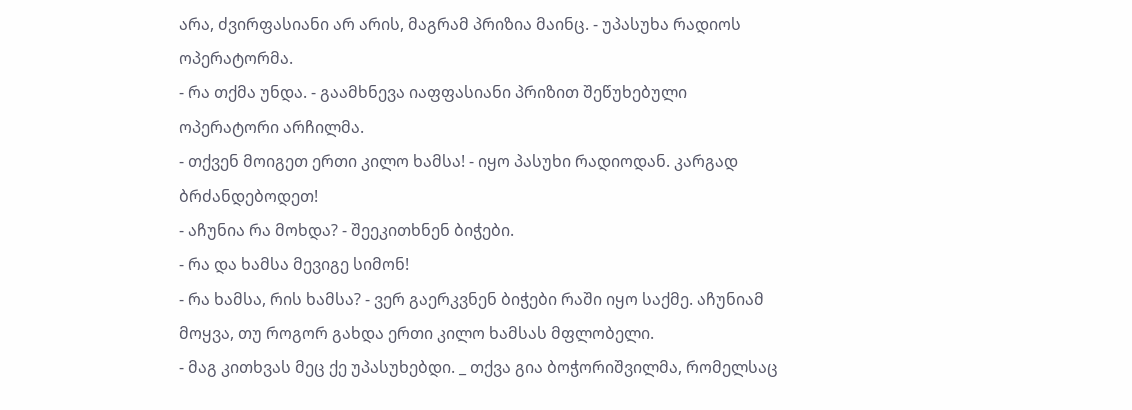არა, ძვირფასიანი არ არის, მაგრამ პრიზია მაინც. - უპასუხა რადიოს
ოპერატორმა.
- რა თქმა უნდა. - გაამხნევა იაფფასიანი პრიზით შეწუხებული ოპერატორი არჩილმა.
- თქვენ მოიგეთ ერთი კილო ხამსა! - იყო პასუხი რადიოდან. კარგად ბრძანდებოდეთ!
- აჩუნია რა მოხდა? - შეეკითხნენ ბიჭები.
- რა და ხამსა მევიგე სიმონ!
- რა ხამსა, რის ხამსა? - ვერ გაერკვნენ ბიჭები რაში იყო საქმე. აჩუნიამ მოყვა, თუ როგორ გახდა ერთი კილო ხამსას მფლობელი.
- მაგ კითხვას მეც ქე უპასუხებდი. _ თქვა გია ბოჭორიშვილმა, რომელსაც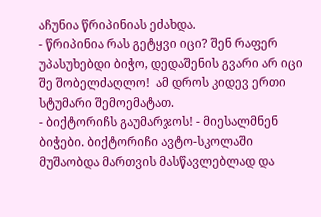აჩუნია წრიპინიას ეძახდა.
- წრიპინია რას გეტყვი იცი? შენ რაფერ უპასუხებდი ბიჭო, დედაშენის გვარი არ იცი შე შობელძაღლო!  ამ დროს კიდევ ერთი სტუმარი შემოემატათ.
- ბიქტორიჩს გაუმარჯოს! - მიესალმნენ ბიჭები. ბიქტორიჩი ავტო-სკოლაში მუშაობდა მართვის მასწავლებლად და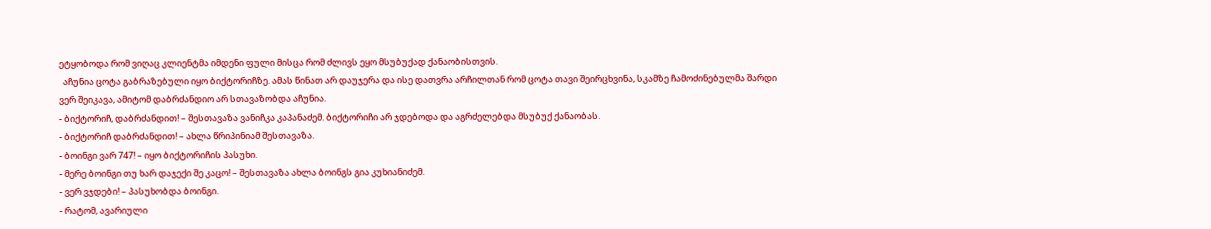ეტყობოდა რომ ვიღაც კლიენტმა იმდენი ფული მისცა რომ ძლივს ეყო მსუბუქად ქანაობისთვის.
  აჩუნია ცოტა გაბრაზებული იყო ბიქტორიჩზე. ამას წინათ არ დაუჯერა და ისე დათვრა არჩილთან რომ ცოტა თავი შეირცხვინა, სკამზე ჩამოძინებულმა შარდი ვერ შეიკავა, ამიტომ დაბრძანდიო არ სთავაზობდა აჩუნია.
- ბიქტორიჩ, დაბრძანდით! – შესთავაზა ვანიჩკა კაპანაძემ. ბიქტორიჩი არ ჯდებოდა და აგრძელებდა მსუბუქ ქანაობას.
- ბიქტორიჩ დაბრძანდით! – ახლა წრიპინიამ შესთავაზა.
- ბოინგი ვარ 747! – იყო ბიქტორიჩის პასუხი.
- მერე ბოინგი თუ ხარ დაჯექი შე კაცო! – შესთავაზა ახლა ბოინგს გია კუხიანიძემ.
- ვერ ვჯდები! – პასუხობდა ბოინგი.
- რატომ, ავარიული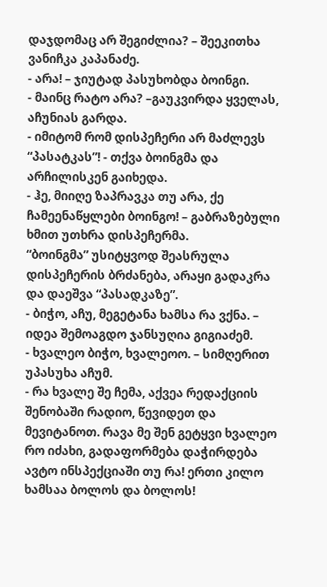დაჯდომაც არ შეგიძლია? – შეეკითხა ვანიჩკა კაპანაძე.
- არა! – ჯიუტად პასუხობდა ბოინგი.
- მაინც რატო არა? –გაუკვირდა ყველას, აჩუნიას გარდა.
- იმიტომ რომ დისპეჩერი არ მაძლევს “პასატკას”! - თქვა ბოინგმა და არჩილისკენ გაიხედა.
- ჰე, მიიღე ზაპრავკა თუ არა, ქე ჩამეენაწყლები ბოინგო! – გაბრაზებული ხმით უთხრა დისპეჩერმა.
“ბოინგმა” უსიტყვოდ შეასრულა დისპეჩერის ბრძანება, არაყი გადაკრა და დაეშვა “პასადკაზე”.
- ბიჭო, აჩუ, მეგეტანა ხამსა რა ვქნა. – იდეა შემოაგდო ჯანსუღია გიგიაძემ.
- ხვალეო ბიჭო, ხვალეოო. – სიმღერით უპასუხა აჩუმ.
- რა ხვალე შე ჩემა, აქვეა რედაქციის შენობაში რადიო, წევიდეთ და მევიტანოთ. რავა მე შენ გეტყვი ხვალეო რო იძახი, გადაფორმება დაჭირდება ავტო ინსპექციაში თუ რა! ერთი კილო ხამსაა ბოლოს და ბოლოს!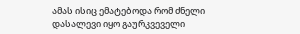ამას ისიც ემატებოდა რომ ძნელი დასალევი იყო გაურკვეველი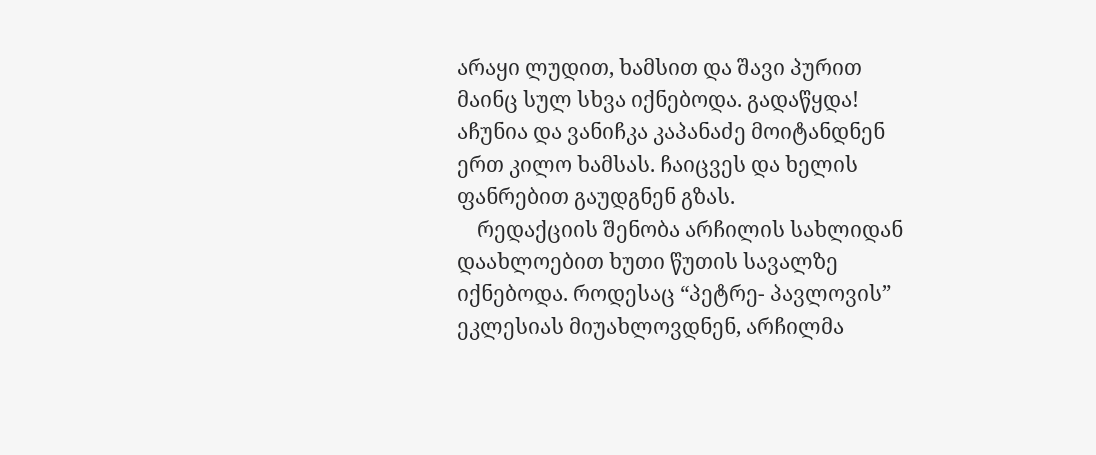არაყი ლუდით, ხამსით და შავი პურით მაინც სულ სხვა იქნებოდა. გადაწყდა! აჩუნია და ვანიჩკა კაპანაძე მოიტანდნენ ერთ კილო ხამსას. ჩაიცვეს და ხელის ფანრებით გაუდგნენ გზას.
    რედაქციის შენობა არჩილის სახლიდან დაახლოებით ხუთი წუთის სავალზე იქნებოდა. როდესაც “პეტრე- პავლოვის” ეკლესიას მიუახლოვდნენ, არჩილმა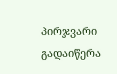პირჯვარი გადაიწერა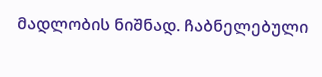მადლობის ნიშნად. ჩაბნელებული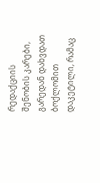რედაქციის შენობის კარები,  გარედან დახვდათ ბოქლომით დაკეტილი, რამაც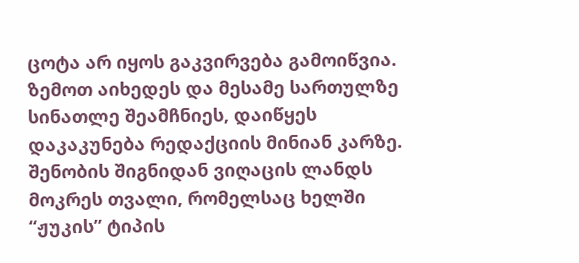ცოტა არ იყოს გაკვირვება გამოიწვია. ზემოთ აიხედეს და მესამე სართულზე სინათლე შეამჩნიეს, დაიწყეს დაკაკუნება რედაქციის მინიან კარზე. შენობის შიგნიდან ვიღაცის ლანდს მოკრეს თვალი, რომელსაც ხელში “ჟუკის” ტიპის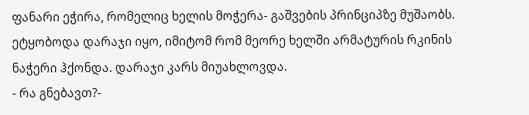ფანარი ეჭირა, რომელიც ხელის მოჭერა- გაშვების პრინციპზე მუშაობს. ეტყობოდა დარაჯი იყო, იმიტომ რომ მეორე ხელში არმატურის რკინის ნაჭერი ჰქონდა. დარაჯი კარს მიუახლოვდა.
- რა გნებავთ?-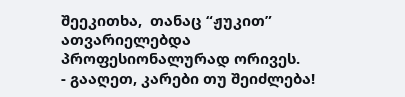შეეკითხა,  თანაც “ჟუკით” ათვარიელებდა პროფესიონალურად ორივეს.
- გააღეთ, კარები თუ შეიძლება!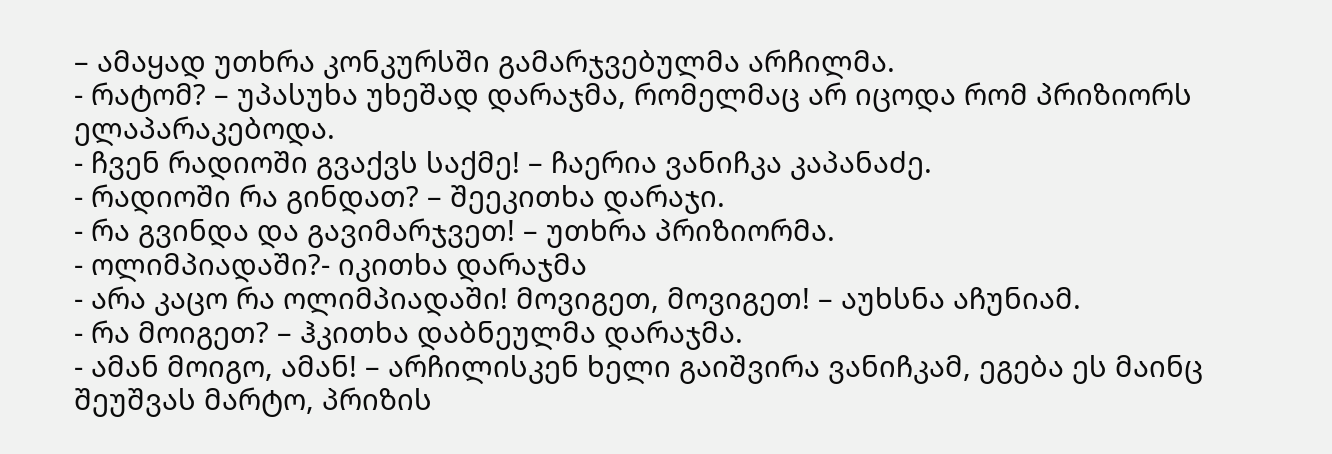– ამაყად უთხრა კონკურსში გამარჯვებულმა არჩილმა.
- რატომ? – უპასუხა უხეშად დარაჯმა, რომელმაც არ იცოდა რომ პრიზიორს ელაპარაკებოდა.
- ჩვენ რადიოში გვაქვს საქმე! – ჩაერია ვანიჩკა კაპანაძე.
- რადიოში რა გინდათ? – შეეკითხა დარაჯი.
- რა გვინდა და გავიმარჯვეთ! – უთხრა პრიზიორმა.
- ოლიმპიადაში?- იკითხა დარაჯმა
- არა კაცო რა ოლიმპიადაში! მოვიგეთ, მოვიგეთ! – აუხსნა აჩუნიამ.
- რა მოიგეთ? – ჰკითხა დაბნეულმა დარაჯმა.
- ამან მოიგო, ამან! – არჩილისკენ ხელი გაიშვირა ვანიჩკამ, ეგება ეს მაინც შეუშვას მარტო, პრიზის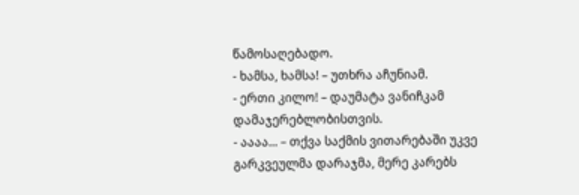წამოსაღებადო.
- ხამსა, ხამსა! – უთხრა აჩუნიამ.
- ერთი კილო! – დაუმატა ვანიჩკამ დამაჯერებლობისთვის.
- აააა... – თქვა საქმის ვითარებაში უკვე გარკვეულმა დარაჯმა, მერე კარებს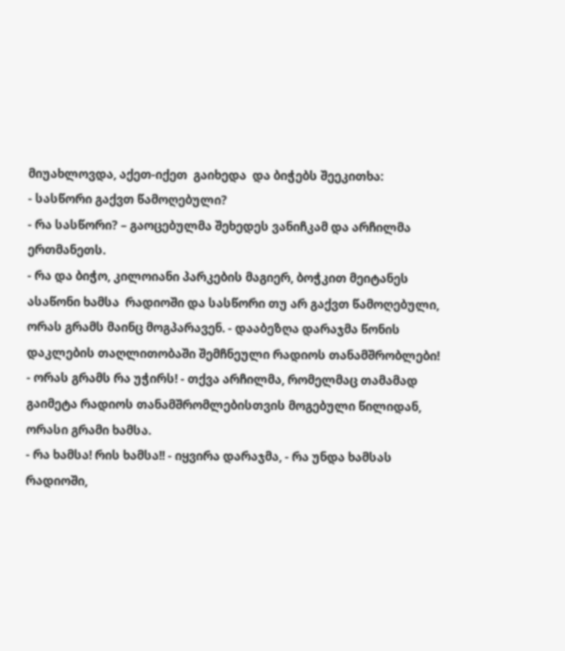მიუახლოვდა, აქეთ-იქეთ  გაიხედა  და ბიჭებს შეეკითხა:
- სასწორი გაქვთ წამოღებული?
- რა სასწორი? – გაოცებულმა შეხედეს ვანიჩკამ და არჩილმა ერთმანეთს.
- რა და ბიჭო, კილოიანი პარკების მაგიერ, ბოჭკით მეიტანეს ასაწონი ხამსა  რადიოში და სასწორი თუ არ გაქვთ წამოღებული, ორას გრამს მაინც მოგპარავენ. - დააბეზღა დარაჯმა წონის დაკლების თაღლითობაში შემჩნეული რადიოს თანამშრობლები!
- ორას გრამს რა უჭირს! - თქვა არჩილმა, რომელმაც თამამად გაიმეტა რადიოს თანამშრომლებისთვის მოგებული წილიდან, ორასი გრამი ხამსა.
- რა ხამსა! რის ხამსა!! - იყვირა დარაჯმა, - რა უნდა ხამსას რადიოში,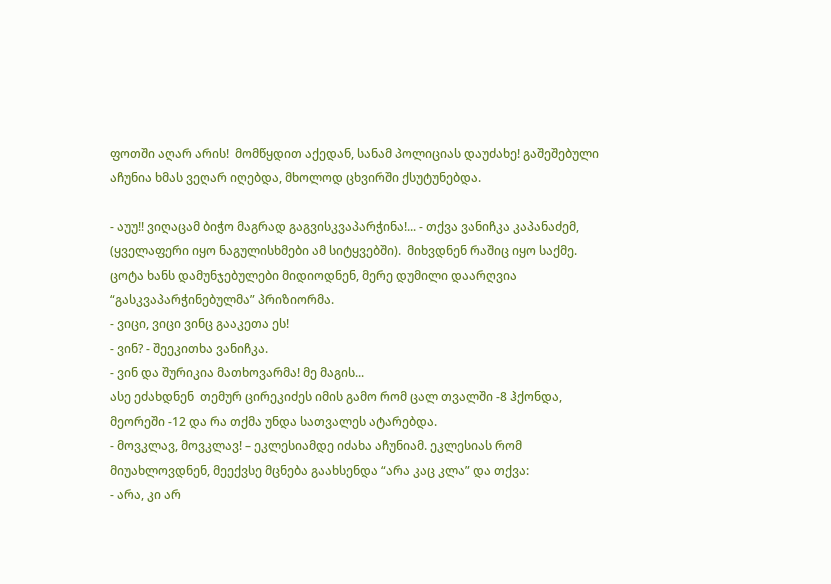ფოთში აღარ არის!  მომწყდით აქედან, სანამ პოლიციას დაუძახე! გაშეშებული აჩუნია ხმას ვეღარ იღებდა, მხოლოდ ცხვირში ქსუტუნებდა.

- აუუ!! ვიღაცამ ბიჭო მაგრად გაგვისკვაპარჭინა!... - თქვა ვანიჩკა კაპანაძემ, (ყველაფერი იყო ნაგულისხმები ამ სიტყვებში).  მიხვდნენ რაშიც იყო საქმე. ცოტა ხანს დამუნჯებულები მიდიოდნენ, მერე დუმილი დაარღვია “გასკვაპარჭინებულმა” პრიზიორმა.
- ვიცი, ვიცი ვინც გააკეთა ეს!
- ვინ? - შეეკითხა ვანიჩკა.
- ვინ და შურიკია მათხოვარმა! მე მაგის...
ასე ეძახდნენ  თემურ ცირეკიძეს იმის გამო რომ ცალ თვალში -8 ჰქონდა, მეორეში -12 და რა თქმა უნდა სათვალეს ატარებდა.
- მოვკლავ, მოვკლავ! – ეკლესიამდე იძახა აჩუნიამ. ეკლესიას რომ მიუახლოვდნენ, მეექვსე მცნება გაახსენდა “არა კაც კლა” და თქვა:
- არა, კი არ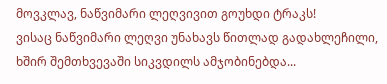მოვკლავ, ნაწვიმარი ლეღვივით გოუხდი ტრაკს!
ვისაც ნაწვიმარი ლეღვი უნახავს წითლად გადახლეჩილი, ხშირ შემთხვევაში სიკვდილს ამჯობინებდა...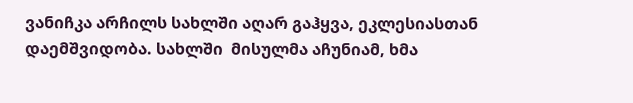ვანიჩკა არჩილს სახლში აღარ გაჰყვა, ეკლესიასთან დაემშვიდობა. სახლში  მისულმა აჩუნიამ, ხმა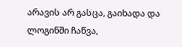არავის არ გასცა, გაიხადა და ლოგინში ჩაწვა,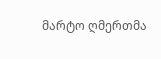მარტო ღმერთმა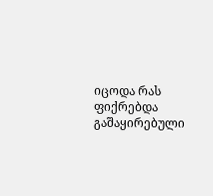იცოდა რას ფიქრებდა გაშაყირებული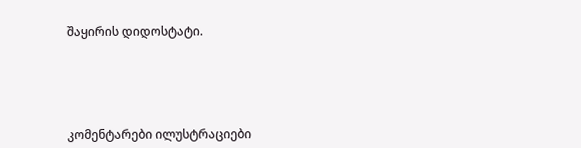შაყირის დიდოსტატი.





კომენტარები ილუსტრაციები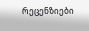რეცენზიები